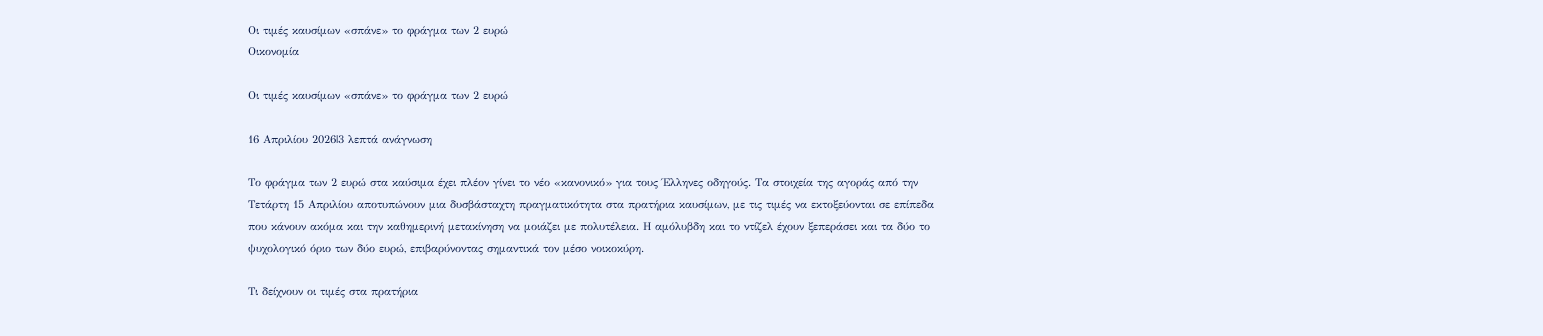Οι τιμές καυσίμων «σπάνε» το φράγμα των 2 ευρώ
Οικονομία

Οι τιμές καυσίμων «σπάνε» το φράγμα των 2 ευρώ

16 Απριλίου 2026|3 λεπτά ανάγνωση

Το φράγμα των 2 ευρώ στα καύσιμα έχει πλέον γίνει το νέο «κανονικό» για τους Έλληνες οδηγούς. Τα στοιχεία της αγοράς από την Τετάρτη 15 Απριλίου αποτυπώνουν μια δυσβάσταχτη πραγματικότητα στα πρατήρια καυσίμων, με τις τιμές να εκτοξεύονται σε επίπεδα που κάνουν ακόμα και την καθημερινή μετακίνηση να μοιάζει με πολυτέλεια. Η αμόλυβδη και το ντίζελ έχουν ξεπεράσει και τα δύο το ψυχολογικό όριο των δύο ευρώ, επιβαρύνοντας σημαντικά τον μέσο νοικοκύρη.

Τι δείχνουν οι τιμές στα πρατήρια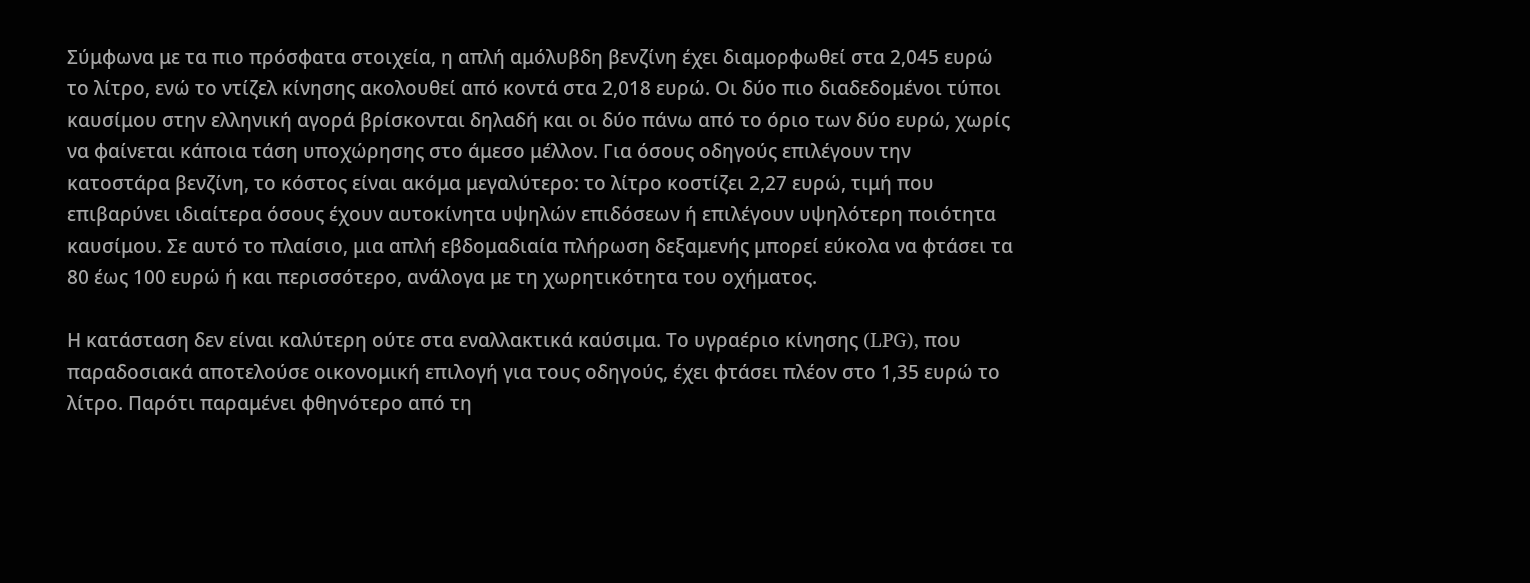Σύμφωνα με τα πιο πρόσφατα στοιχεία, η απλή αμόλυβδη βενζίνη έχει διαμορφωθεί στα 2,045 ευρώ το λίτρο, ενώ το ντίζελ κίνησης ακολουθεί από κοντά στα 2,018 ευρώ. Οι δύο πιο διαδεδομένοι τύποι καυσίμου στην ελληνική αγορά βρίσκονται δηλαδή και οι δύο πάνω από το όριο των δύο ευρώ, χωρίς να φαίνεται κάποια τάση υποχώρησης στο άμεσο μέλλον. Για όσους οδηγούς επιλέγουν την κατοστάρα βενζίνη, το κόστος είναι ακόμα μεγαλύτερο: το λίτρο κοστίζει 2,27 ευρώ, τιμή που επιβαρύνει ιδιαίτερα όσους έχουν αυτοκίνητα υψηλών επιδόσεων ή επιλέγουν υψηλότερη ποιότητα καυσίμου. Σε αυτό το πλαίσιο, μια απλή εβδομαδιαία πλήρωση δεξαμενής μπορεί εύκολα να φτάσει τα 80 έως 100 ευρώ ή και περισσότερο, ανάλογα με τη χωρητικότητα του οχήματος.

Η κατάσταση δεν είναι καλύτερη ούτε στα εναλλακτικά καύσιμα. Το υγραέριο κίνησης (LPG), που παραδοσιακά αποτελούσε οικονομική επιλογή για τους οδηγούς, έχει φτάσει πλέον στο 1,35 ευρώ το λίτρο. Παρότι παραμένει φθηνότερο από τη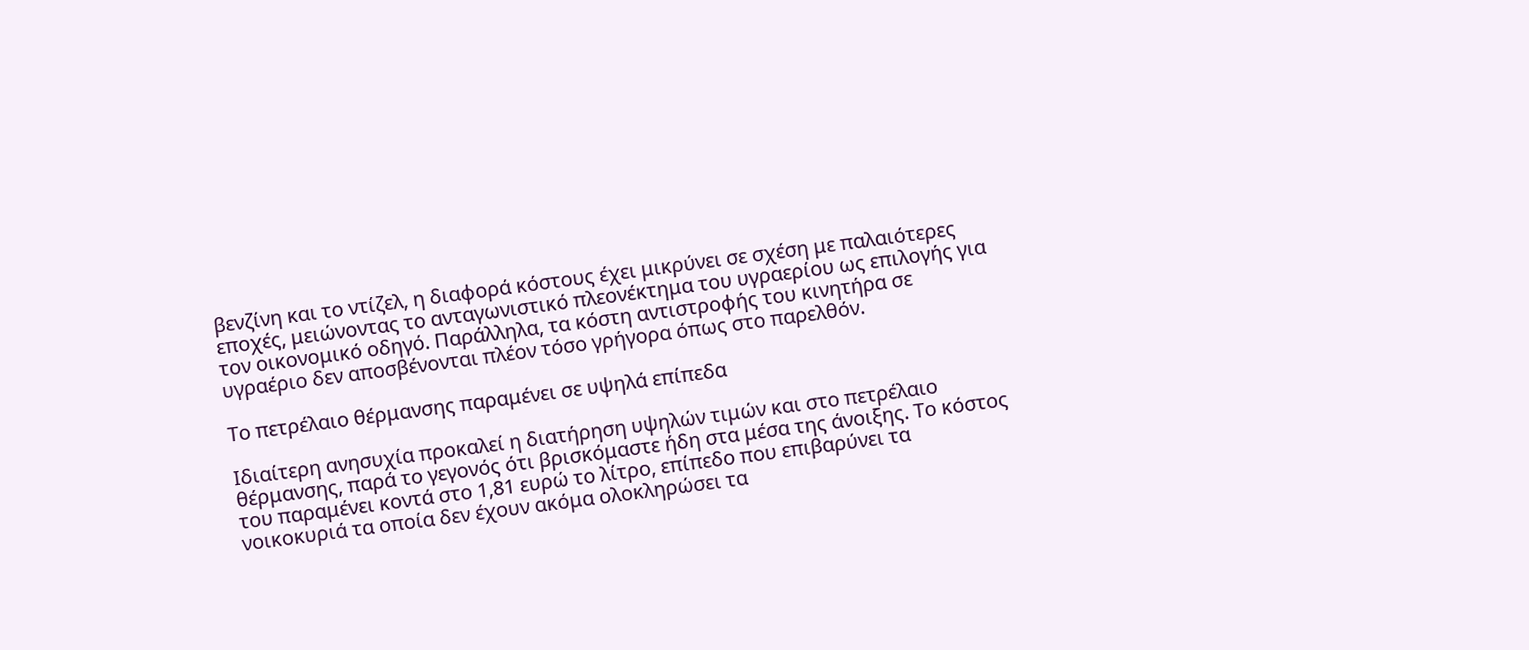βενζίνη και το ντίζελ, η διαφορά κόστους έχει μικρύνει σε σχέση με παλαιότερες εποχές, μειώνοντας το ανταγωνιστικό πλεονέκτημα του υγραερίου ως επιλογής για τον οικονομικό οδηγό. Παράλληλα, τα κόστη αντιστροφής του κινητήρα σε υγραέριο δεν αποσβένονται πλέον τόσο γρήγορα όπως στο παρελθόν.

Το πετρέλαιο θέρμανσης παραμένει σε υψηλά επίπεδα

Ιδιαίτερη ανησυχία προκαλεί η διατήρηση υψηλών τιμών και στο πετρέλαιο θέρμανσης, παρά το γεγονός ότι βρισκόμαστε ήδη στα μέσα της άνοιξης. Το κόστος του παραμένει κοντά στο 1,81 ευρώ το λίτρο, επίπεδο που επιβαρύνει τα νοικοκυριά τα οποία δεν έχουν ακόμα ολοκληρώσει τα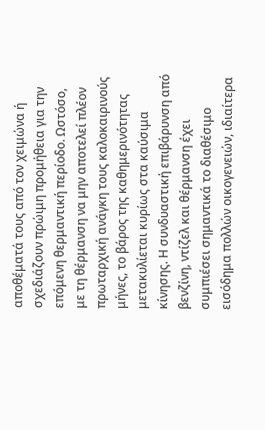αποθέματά τους από τον χειμώνα ή σχεδιάζουν πρώιμη προμήθεια για την επόμενη θερμαντική περίοδο. Ωστόσο, με τη θέρμανση να μην αποτελεί πλέον πρωταρχική ανάγκη τους καλοκαιρινούς μήνες, το βάρος της καθημερινότητας μετακυλίεται κυρίως στα καύσιμα κίνησης. Η συνδυαστική επιβάρυνση από βενζίνη, ντίζελ και θέρμανση έχει συμπιέσει σημαντικά το διαθέσιμο εισόδημα πολλών οικογενειών, ιδιαίτερα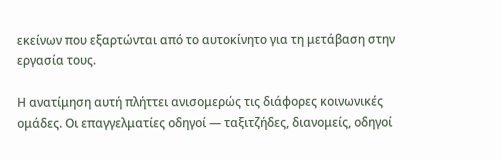εκείνων που εξαρτώνται από το αυτοκίνητο για τη μετάβαση στην εργασία τους.

Η ανατίμηση αυτή πλήττει ανισομερώς τις διάφορες κοινωνικές ομάδες. Οι επαγγελματίες οδηγοί — ταξιτζήδες, διανομείς, οδηγοί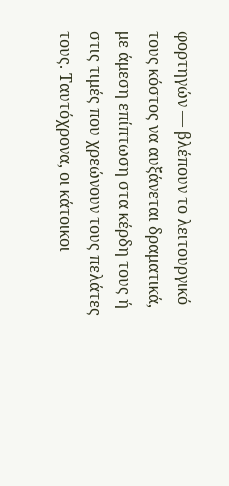φορτηγών — βλέπουν το λειτουργικό τους κόστος να αυξάνεται δραματικά, με άμεση επίπτωση στα κέρδη τους ή στις τιμές που χρεώνουν τους πελάτες τους. Ταυτόχρονα, οι κάτοικοι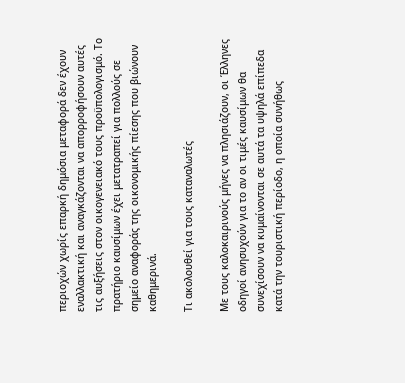περιοχών χωρίς επαρκή δημόσια μεταφορά δεν έχουν εναλλακτική και αναγκάζονται να απορροφήσουν αυτές τις αυξήσεις στον οικογενειακό τους προϋπολογισμό. Το πρατήριο καυσίμων έχει μετατραπεί για πολλούς σε σημείο αναφοράς της οικονομικής πίεσης που βιώνουν καθημερινά.

Τι ακολουθεί για τους καταναλωτές

Με τους καλοκαιρινούς μήνες να πλησιάζουν, οι Έλληνες οδηγοί ανησυχούν για το αν οι τιμές καυσίμων θα συνεχίσουν να κυμαίνονται σε αυτά τα υψηλά επίπεδα κατά την τουριστική περίοδο, η οποία συνήθως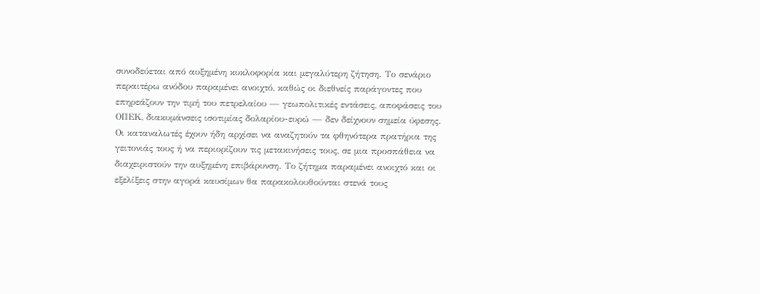συνοδεύεται από αυξημένη κυκλοφορία και μεγαλύτερη ζήτηση. Το σενάριο περαιτέρω ανόδου παραμένει ανοιχτό, καθώς οι διεθνείς παράγοντες που επηρεάζουν την τιμή του πετρελαίου — γεωπολιτικές εντάσεις, αποφάσεις του ΟΠΕΚ, διακυμάνσεις ισοτιμίας δολαρίου-ευρώ — δεν δείχνουν σημεία ύφεσης. Οι καταναλωτές έχουν ήδη αρχίσει να αναζητούν τα φθηνότερα πρατήρια της γειτονιάς τους ή να περιορίζουν τις μετακινήσεις τους, σε μια προσπάθεια να διαχειριστούν την αυξημένη επιβάρυνση. Το ζήτημα παραμένει ανοιχτό και οι εξελίξεις στην αγορά καυσίμων θα παρακολουθούνται στενά τους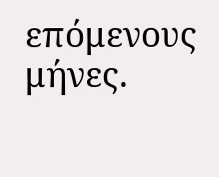επόμενους μήνες.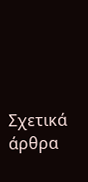Σχετικά άρθρα